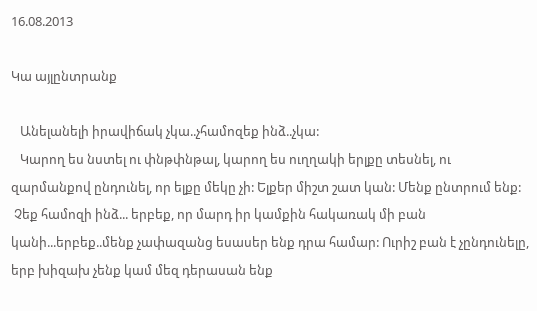16.08.2013

Կա այլընտրանք

   Անելանելի իրավիճակ չկա..չհամոզեք ինձ..չկա:
   Կարող ես նստել ու փնթփնթալ, կարող ես ուղղակի երլքը տեսնել, ու զարմանքով ընդունել, որ ելքը մեկը չի: Ելքեր միշտ շատ կան: Մենք ընտրում ենք:
 Չեք համոզի ինձ... երբեք, որ մարդ իր կամքին հակառակ մի բան կանի...երբեք..մենք չափազանց եսասեր ենք դրա համար: Ուրիշ բան է չընդունելը, երբ խիզախ չենք կամ մեզ դերասան ենք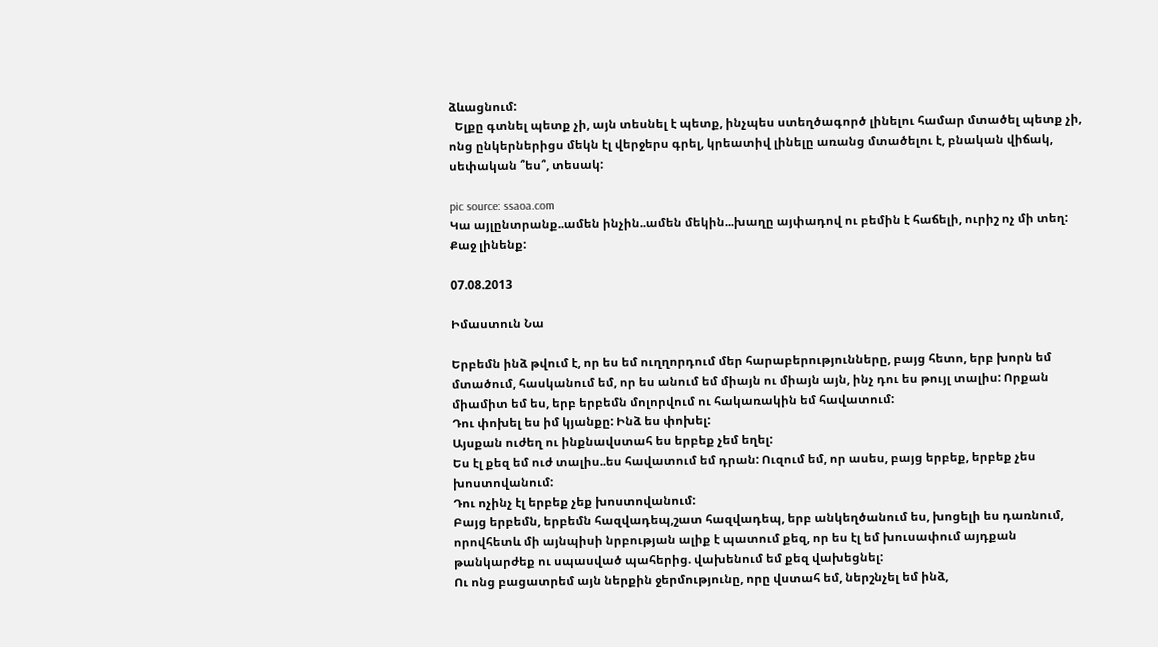ձևացնում:
  Ելքը գտնել պետք չի, այն տեսնել է պետք, ինչպես ստեղծագործ լինելու համար մտածել պետք չի, ոնց ընկերներիցս մեկն էլ վերջերս գրել, կրեատիվ լինելը առանց մտածելու է, բնական վիճակ, սեփական ՞ես՞, տեսակ:

pic source: ssaoa.com
Կա այլընտրանք..ամեն ինչին..ամեն մեկին...խաղը այփադով ու բեմին է հաճելի, ուրիշ ոչ մի տեղ: Քաջ լինենք:

07.08.2013

Իմաստուն Նա

Երբեմն ինձ թվում է, որ ես եմ ուղղորդում մեր հարաբերությունները, բայց հետո, երբ խորն եմ մտածում, հասկանում եմ, որ ես անում եմ միայն ու միայն այն, ինչ դու ես թույլ տալիս: Որքան միամիտ եմ ես, երբ երբեմն մոլորվում ու հակառակին եմ հավատում:
Դու փոխել ես իմ կյանքը: Ինձ ես փոխել:
Այսքան ուժեղ ու ինքնավստահ ես երբեք չեմ եղել:
Ես էլ քեզ եմ ուժ տալիս..ես հավատում եմ դրան: Ուզում եմ, որ ասես, բայց երբեք, երբեք չես խոստովանում:
Դու ոչինչ էլ երբեք չեք խոստովանում:
Բայց երբեմն, երբեմն հազվադեպ,շատ հազվադեպ, երբ անկեղծանում ես, խոցելի ես դառնում, որովհետև մի այնպիսի նրբության ալիք է պատում քեզ, որ ես էլ եմ խուսափում այդքան թանկարժեք ու սպասված պահերից. վախենում եմ քեզ վախեցնել:
Ու ոնց բացատրեմ այն ներքին ջերմությունը, որը վստահ եմ, ներշնչել եմ ինձ,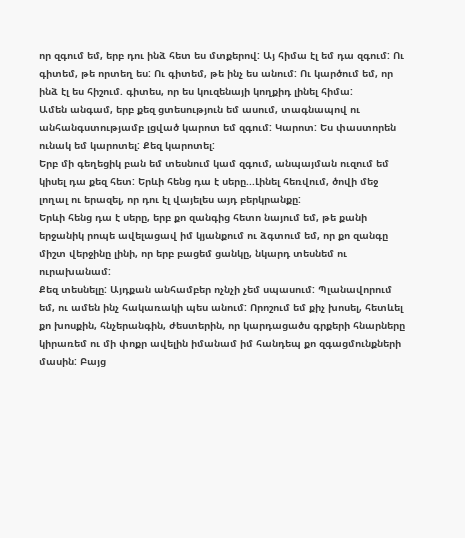որ զգում եմ, երբ դու ինձ հետ ես մտքերով: Այ հիմա էլ եմ դա զգում: Ու գիտեմ, թե որտեղ ես: Ու գիտեմ, թե ինչ ես անում: Ու կարծում եմ, որ ինձ էլ ես հիշում. գիտես, որ ես կուզենայի կողքիդ լինել հիմա:
Ամեն անգամ, երբ քեզ ցտեսություն եմ ասում, տագնապով ու անհանգստությամբ լցված կարոտ եմ զգում: Կարոտ: Ես փաստորեն ունակ եմ կարոտել: Քեզ կարոտել:
Երբ մի գեղեցիկ բան եմ տեսնում կամ զգում, անպայման ուզում եմ կիսել դա քեզ հետ: Երևի հենց դա է սերը...Լինել հեռվում, ծովի մեջ լողալ ու երազել, որ դու էլ վայելես այդ բերկրանքը:
Երևի հենց դա է սերը, երբ քո զանգից հետո նայում եմ, թե քանի երջանիկ րոպե ավելացավ իմ կյանքում ու ձգտում եմ, որ քո զանգը միշտ վերջինը լինի, որ երբ բացեմ ցանկը, նկարդ տեսնեմ ու ուրախանամ:
Քեզ տեսնելը: Այդքան անհամբեր ոչնչի չեմ սպասում: Պլանավորում եմ, ու ամեն ինչ հակառակի պես անում: Որոշում եմ քիչ խոսել, հետևել քո խոսքին, հնչերանգին, ժեստերին, որ կարդացածս գրքերի հնարները կիրառեմ ու մի փոքր ավելին իմանամ իմ հանդեպ քո զգացմունքների մասին: Բայց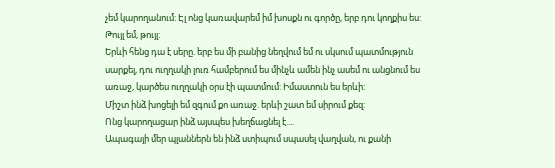չեմ կարողանում: Էլ ոնց կառավարեմ իմ խոսքն ու գործը, երբ դու կողքիս ես: Թույլ եմ, թույլ:
Երևի հենց դա է սերը. երբ ես մի բանից նեղվում եմ ու սկսում պատմություն սարքել, դու ուղղակի լուռ համբերում ես մինչև ամեն ինչ ասեմ ու անցնում ես առաջ, կարծես ուղղակի օրս էի պատմում: Իմաստուն ես երևի:
Միշտ ինձ խոցելի եմ զգում քո առաջ. երևի շատ եմ սիրում քեզ:
Ոնց կարողացար ինձ այսպես խեղճացնել է....
Ապագայի մեր պլաններն են ինձ ստիպում սպասել վաղվան, ու քանի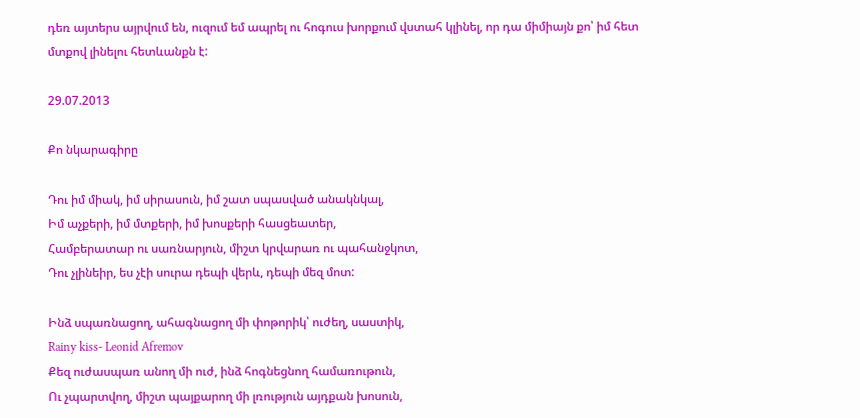դեռ այտերս այրվում են, ուզում եմ ապրել ու հոգուս խորքում վստահ կլինել, որ դա միմիայն քո՝ իմ հետ մտքով լինելու հետևանքն է:

29.07.2013

Քո նկարագիրը

Դու իմ միակ, իմ սիրասուն, իմ շատ սպասված անակնկալ,
Իմ աչքերի, իմ մտքերի, իմ խոսքերի հասցեատեր,
Համբերատար ու սառնարյուն, միշտ կրվարառ ու պահանջկոտ,
Դու չլինեիր, ես չէի սուրա դեպի վերև, դեպի մեզ մոտ:

Ինձ սպառնացող, ահագնացող մի փոթորիկ՝ ուժեղ, սաստիկ,
Rainy kiss- Leonid Afremov
Քեզ ուժասպառ անող մի ուժ, ինձ հոգնեցնող համառութուն,
Ու չպարտվող, միշտ պայքարող մի լռություն այդքան խոսուն,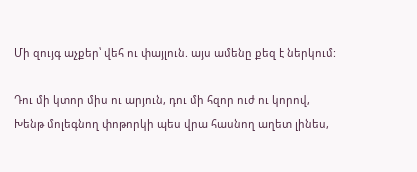Մի զույգ աչքեր՝ վեհ ու փայլուն. այս ամենը քեզ է ներկում:

Դու մի կտոր միս ու արյուն, դու մի հզոր ուժ ու կորով,
Խենթ մոլեգնող փոթորկի պես վրա հասնող աղետ լինես,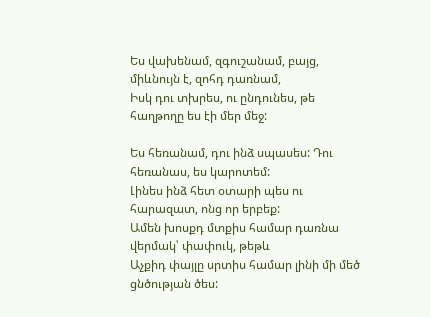Ես վախենամ, զգուշանամ, բայց, միևնույն է, զոհդ դառնամ,
Իսկ դու տխրես, ու ընդունես, թե հաղթողը ես էի մեր մեջ:

Ես հեռանամ, դու ինձ սպասես: Դու հեռանաս, ես կարոտեմ:
Լինես ինձ հետ օտարի պես ու հարազատ, ոնց որ երբեք:
Ամեն խոսքդ մտքիս համար դառնա վերմակ՝ փափուկ, թեթև
Աչքիդ փայլը սրտիս համար լինի մի մեծ ցնծության ծես: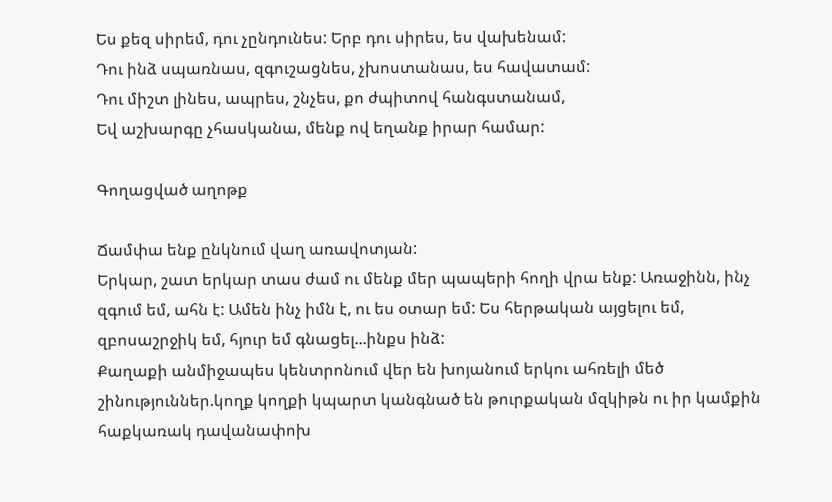Ես քեզ սիրեմ, դու չընդունես: Երբ դու սիրես, ես վախենամ:
Դու ինձ սպառնաս, զգուշացնես, չխոստանաս, ես հավատամ:
Դու միշտ լինես, ապրես, շնչես, քո ժպիտով հանգստանամ,
Եվ աշխարգը չհասկանա, մենք ով եղանք իրար համար:

Գողացված աղոթք

Ճամփա ենք ընկնում վաղ առավոտյան:
Երկար, շատ երկար տաս ժամ ու մենք մեր պապերի հողի վրա ենք: Առաջինն, ինչ զգում եմ, ահն է: Ամեն ինչ իմն է, ու ես օտար եմ: Ես հերթական այցելու եմ, զբոսաշրջիկ եմ, հյուր եմ գնացել...ինքս ինձ:
Քաղաքի անմիջապես կենտրոնում վեր են խոյանում երկու ահռելի մեծ շինություններ.կողք կողքի կպարտ կանգնած են թուրքական մզկիթն ու իր կամքին հաքկառակ դավանափոխ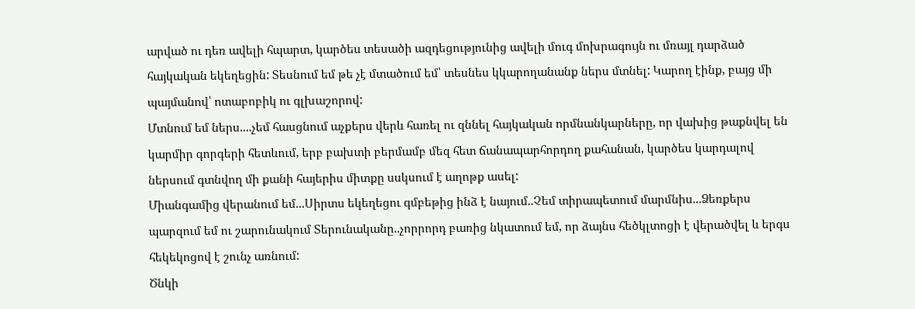արված ու դեռ ավելի հպարտ, կարծես տեսածի ազդեցությունից ավելի մուգ մոխրագույն ու մռայլ դարձած հայկական եկեղեցին: Տեսնում եմ թե չէ մտածում եմ՝ տեսնես կկարողանանք ներս մտնել: Կարող էինք, բայց մի պայմանով՝ ոտաբոբիկ ու գլխաշորով:
Մտնում եմ ներս....չեմ հասցնում աչքերս վերև հառել ու զննել հայկական որմնանկարները, որ վախից թաքնվել են կարմիր գորգերի հետևում, երբ բախտի բերմամբ մեզ հետ ճանապարհորդող քահանան, կարծես կարդալով ներսում գտնվող մի քանի հայերիս միտքը սսկսում է աղոթք ասել:
Միանգամից վերանում եմ...Սիրտս եկեղեցու գմբեթից ինձ է նայում..Չեմ տիրապետում մարմնիս...Ձեռքերս պարզում եմ ու շարունակում Տերունականը..չորրորդ բառից նկատում եմ, որ ձայնս հեծկլտոցի է վերածվել և երգս հեկեկոցով է շունչ առնում:
Ծնկի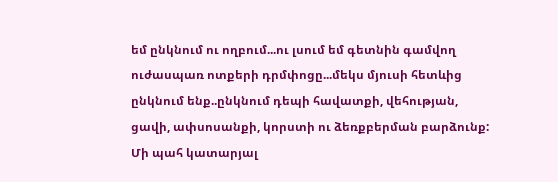եմ ընկնում ու ողբում...ու լսում եմ գետնին գամվող ուժասպառ ոտքերի դրմփոցը...մեկս մյուսի հետևից  ընկնում ենք..ընկնում դեպի հավատքի, վեհության, ցավի, ափսոսանքի, կորստի ու ձեռքբերման բարձունք:
Մի պահ կատարյալ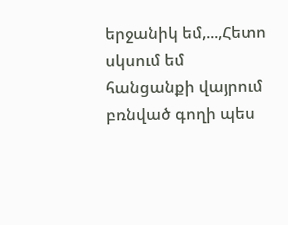երջանիկ եմ,...,Հետո սկսում եմ հանցանքի վայրում բռնված գողի պես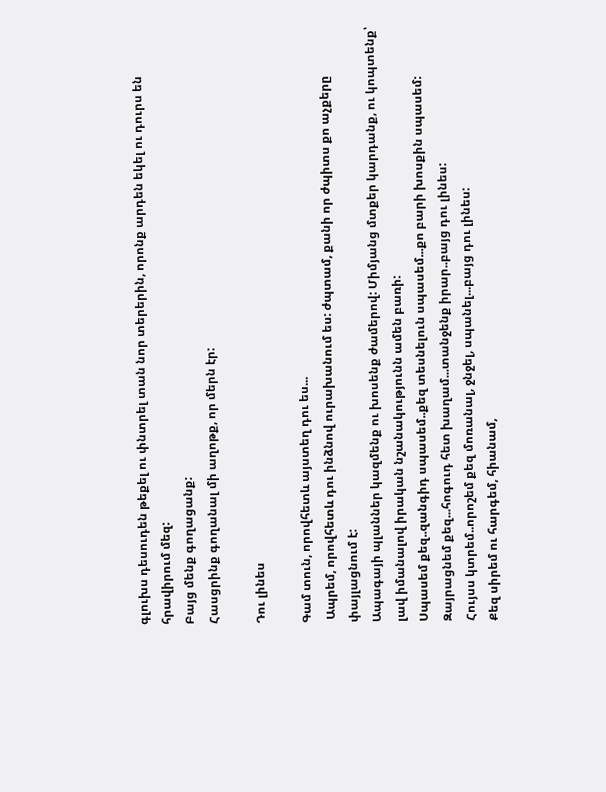գլուխս դեսուդեն թեքել ու փնտրել տան նոր տերերին, որոնք արդեն եկել ու դուրս են հրավիրում մեզ:
Բայց մենք գողացանք:
Հասցրինք գողանալ մի աղոթք, որ մերն էր:

Դու լինես

Գամ տուն, որովհետև այստեղ դու ես...
 Ապրեմ, որովհետև դու ինձնով ուրախանում ես: ժպտամ, քանի որ ժպիտս քո աչքերը փայլացնում է:
Ապագայի պլաններ կազմենք ու խոսենք ժամերով: Միմյանց մտքեր կարդանք, ու կոպտենք՝ լավ իմանալով իրական նշանակությունն ամեն բառի:
Սպասեմ քեզ..զանգիդ սպասեմ..քեզ տեսնելուն սպասեմ...քո բարի խոսքին սպասեմ:
Զայրացնեմ քեզ...հոգուդ հետ խաղամ...տանջենք իրար..բայց դու լինես:
Հույսս կտրեմ..որոշեմ քեզ մոռանալ, ջնջել, սպանել...բայց դու լինես:
Քեզ սիրեմ ու հարգեմ, հիանամ,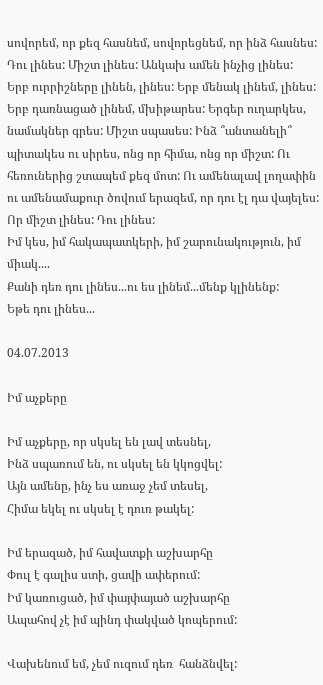սովորեմ, որ քեզ հասնեմ, սովորեցնեմ, որ ինձ հասնես: Դու լինես: Միշտ լինես: Անկախ ամեն ինչից լինես:
Երբ ուրրիշները լինեն, լինես: Երբ մենակ լինեմ, լինես:
Երբ դառնացած լինեմ, մխիթարես: Երգեր ուղարկես, նամակներ գրես: Միշտ սպասես: Ինձ ՞անտանելի՞ պիտակես ու սիրես, ոնց որ հիմա, ոնց որ միշտ: Ու հեռուներից շտապեմ քեզ մոտ: Ու ամենալավ լողափին ու ամենամաքուր ծովում երազեմ, որ դու էլ դա վայելես: Որ միշտ լինես: Դու լինես:
Իմ կես, իմ հակապատկերի, իմ շարունակություն, իմ միակ....
Քանի դեռ դու լինես...ու ես լինեմ...մենք կլինենք:
Եթե դու լինես...

04.07.2013

Իմ աչքերը

Իմ աչքերը, որ սկսել են լավ տեսնել,
Ինձ սպառում են, ու սկսել են կկոցվել:
Այն ամենը, ինչ ես առաջ չեմ տեսել,
Հիմա եկել ու սկսել է դուռ թակել:

Իմ երազած, իմ հավատքի աշխարհը
Փուլ է գալիս ստի, ցավի ափերում:
Իմ կառուցած, իմ փայփայած աշխարհը
Ապահով չէ իմ պինդ փակված կոպերում:

Վախենում եմ, չեմ ուզում դեռ  հանձնվել: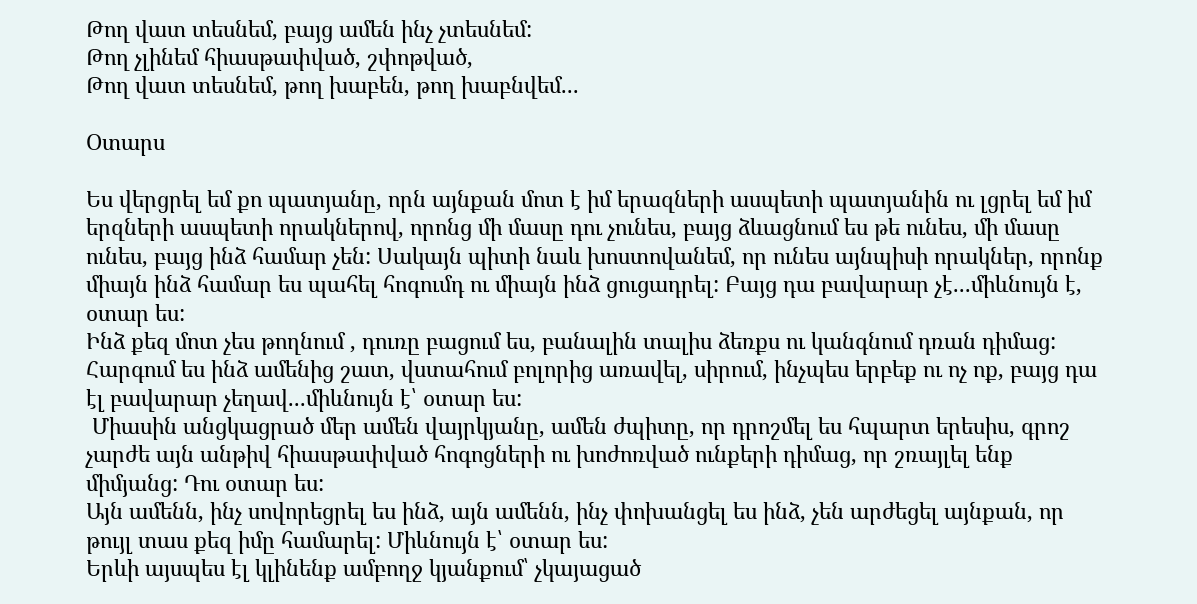Թող վատ տեսնեմ, բայց ամեն ինչ չտեսնեմ:
Թող չլինեմ հիասթափված, շփոթված,
Թող վատ տեսնեմ, թող խաբեն, թող խաբնվեմ...

Օտարս

Ես վերցրել եմ քո պատյանը, որն այնքան մոտ է իմ երազների ասպետի պատյանին ու լցրել եմ իմ երզների ասպետի որակներով, որոնց մի մասը դու չունես, բայց ձևացնում ես թե ունես, մի մասը ունես, բայց ինձ համար չեն: Սակայն պիտի նաև խոստովանեմ, որ ունես այնպիսի որակներ, որոնք միայն ինձ համար ես պահել հոգումդ ու միայն ինձ ցուցադրել: Բայց դա բավարար չէ...միևնույն է, օտար ես:
Ինձ քեզ մոտ չես թողնում , դուռը բացում ես, բանալին տալիս ձեռքս ու կանգնում դռան դիմաց: Հարգում ես ինձ ամենից շատ, վստահում բոլորից առավել, սիրում, ինչպես երբեք ու ոչ ոք, բայց դա էլ բավարար չեղավ...միևնույն է՝ օտար ես:
 Միասին անցկացրած մեր ամեն վայրկյանը, ամեն ժպիտը, որ դրոշմել ես հպարտ երեսիս, գրոշ չարժե այն անթիվ հիասթափված հոգոցների ու խոժոռված ունքերի դիմաց, որ շռայլել ենք միմյանց: Դու օտար ես:
Այն ամենն, ինչ սովորեցրել ես ինձ, այն ամենն, ինչ փոխանցել ես ինձ, չեն արժեցել այնքան, որ թույլ տաս քեզ իմը համարել: Միևնույն է՝ օտար ես:
Երևի այսպես էլ կլինենք ամբողջ կյանքում՝ չկայացած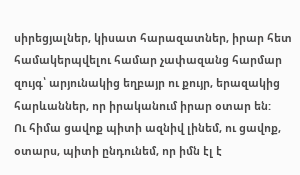սիրեցյալներ, կիսատ հարազատներ, իրար հետ համակերպվելու համար չափազանց հարմար զույգ՝ արյունակից եղբայր ու քույր, երազակից հարևաններ, որ իրականում իրար օտար են:
Ու հիմա ցավոք պիտի ազնիվ լինեմ, ու ցավոք, օտարս, պիտի ընդունեմ, որ իմն էլ է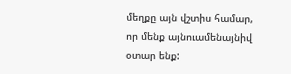մեղքը այն վշտիս համար, որ մենք այնուամենայնիվ օտար ենք: